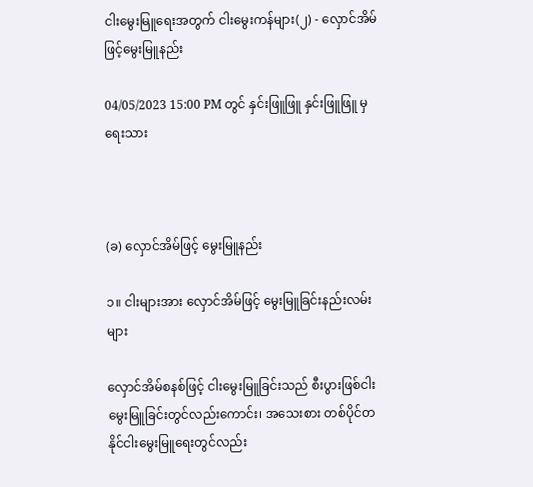ငါးမွေးမြူရေးအတွက် ငါးမွေးကန်များ(၂) - လှောင်အိမ်ဖြင့်မွေးမြူနည်း

04/05/2023 15:00 PM တွင် နှင်းဖြူဖြူ နှင်းဖြူဖြူ မှ ရေးသား



(ခ) လှောင်အိမ်ဖြင့် မွေးမြူနည်း

၁။ ငါးများအား လှောင်အိမ်ဖြင့် မွေးမြူခြင်းနည်းလမ်းများ

လှောင်အိမ်စနစ်ဖြင့် ငါးမွေးမြူခြင်းသည် စီးပွားဖြစ်ငါးမွေးမြူခြင်းတွင်လည်းကောင်း၊ အသေးစား တစ်ပိုင်တနိုင်ငါးမွေးမြူရေးတွင်လည်း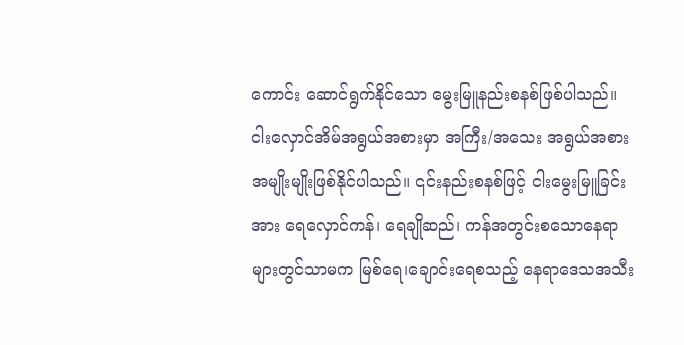ကောင်း ဆောင်ရွက်နိုင်သော မွေးမြူနည်းစနစ်ဖြစ်ပါသည်။ ငါးလှောင်အိမ်အရွယ်အစားမှာ အကြီး/အသေး အရွယ်အစားအမျိုးမျိုးဖြစ်နိုင်ပါသည်။ ၎င်းနည်းစနစ်ဖြင့် ငါးမွေးမြူခြင်းအား ရေလှောင်ကန်၊ ရေချိုဆည်၊ ကန်အတွင်းစသောနေရာများတွင်သာမက မြစ်ရေ၊ချောင်းရေစသည့် နေရာဒေသအသီး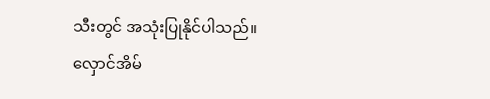သီးတွင် အသုံးပြုနိုင်ပါသည်။ လှောင်အိမ်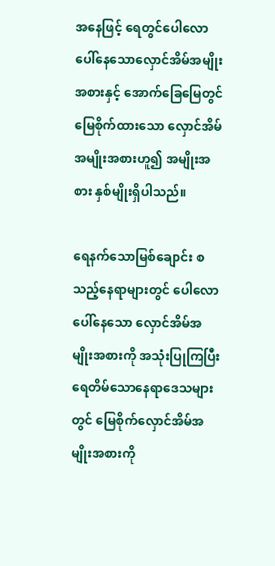အနေဖြင့် ရေတွင်ပေါလောပေါ်နေသောလှောင်အိမ်အမျိုးအစားနှင့် အောက်ခြေမြေတွင် မြေစိုက်ထားသော လှောင်အိမ်အမျိုးအစားဟူ၍ အမျိုးအစား နှစ်မျိုးရှိပါသည်။

ရေနက်သောမြစ်ချောင်း စသည့်နေရာများတွင် ပေါလောပေါ်နေသော လှောင်အိမ်အမျိုးအစားကို အသုံးပြုကြပြီး ရေတိမ်သောနေရာဒေသများတွင် မြေစိုက်လှောင်အိမ်အမျိုးအစားကို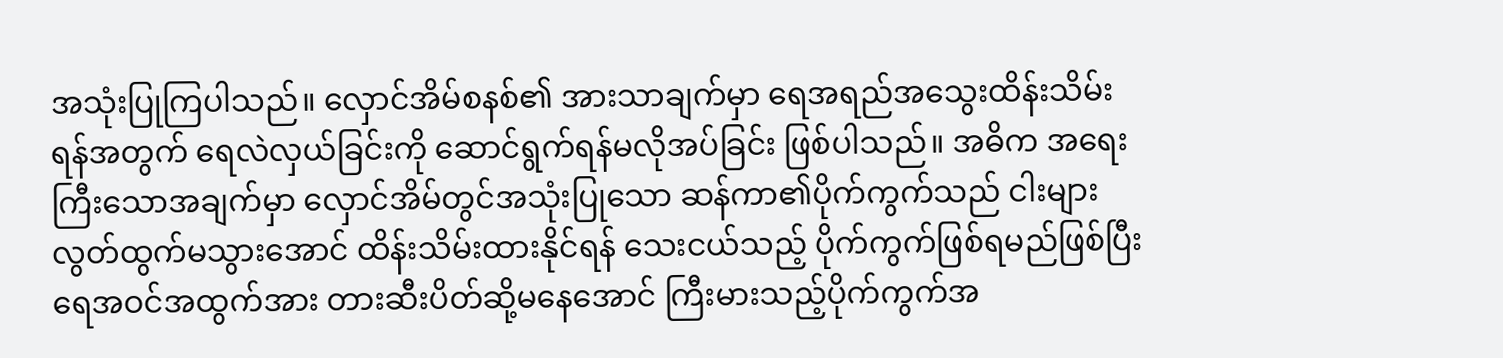အသုံးပြုကြပါသည်။ လှောင်အိမ်စနစ်၏ အားသာချက်မှာ ရေအရည်အသွေးထိန်းသိမ်းရန်အတွက် ရေလဲလှယ်ခြင်းကို ဆောင်ရွက်ရန်မလိုအပ်ခြင်း ဖြစ်ပါသည်။ အဓိက အရေးကြီးသောအချက်မှာ လှောင်အိမ်တွင်အသုံးပြုသော ဆန်ကာ၏ပိုက်ကွက်သည် ငါးများလွတ်ထွက်မသွားအောင် ထိန်းသိမ်းထားနိုင်ရန် သေးငယ်သည့် ပိုက်ကွက်ဖြစ်ရမည်ဖြစ်ပြီး ရေအဝင်အထွက်အား တားဆီးပိတ်ဆို့မနေအောင် ကြီးမားသည့်ပိုက်ကွက်အ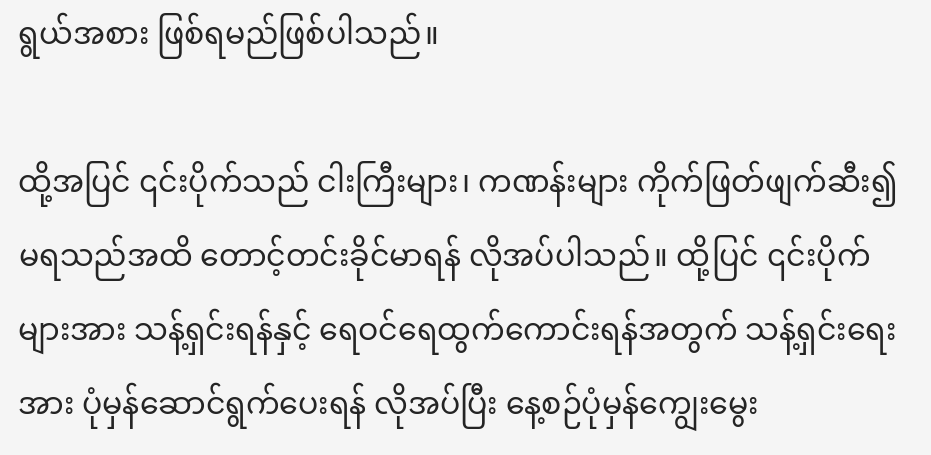ရွယ်အစား ဖြစ်ရမည်ဖြစ်ပါသည်။

ထို့အပြင် ၎င်းပိုက်သည် ငါးကြီးများ၊ ကဏန်းများ ကိုက်ဖြတ်ဖျက်ဆီး၍ မရသည်အထိ တောင့်တင်းခိုင်မာရန် လိုအပ်ပါသည်။ ထို့ပြင် ၎င်းပိုက်များအား သန့်ရှင်းရန်နှင့် ရေဝင်ရေထွက်ကောင်းရန်အတွက် သန့်ရှင်းရေးအား ပုံမှန်ဆောင်ရွက်ပေးရန် လိုအပ်ပြီး နေ့စဉ်ပုံမှန်ကျွေးမွေး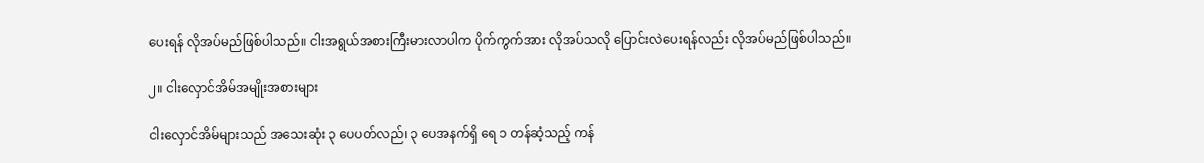ပေးရန် လိုအပ်မည်ဖြစ်ပါသည်။ ငါးအရွယ်အစားကြီးမားလာပါက ပိုက်ကွက်အား လိုအပ်သလို ပြောင်းလဲပေးရန်လည်း လိုအပ်မည်ဖြစ်ပါသည်။

၂။ ငါးလှောင်အိမ်အမျိုးအစားများ

ငါးလှောင်အိမ်များသည် အသေးဆုံး ၃ ပေပတ်လည်၊ ၃ ပေအနက်ရှိ ရေ ၁ တန်ဆံ့သည့် ကန်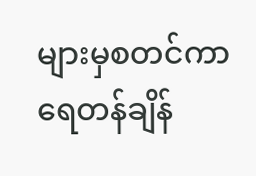များမှစတင်ကာ ရေတန်ချိန်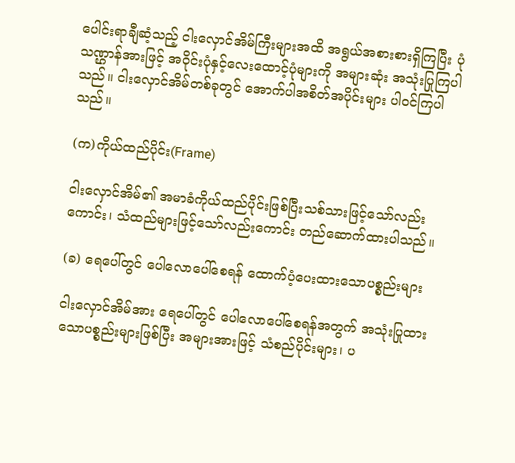ပေါင်းရာချီဆံ့သည့် ငါးလှောင်အိမ်ကြီးများအထိ အရွယ်အစားစားရှိကြပြီး ပုံသဏ္ဌာန်အားဖြင့် အဝိုင်းပုံနှင့်လေးထောင့်ပုံများကို အများဆုံး အသုံးပြုကြပါသည်။ ငါးလှောင်အိမ်တစ်ခုတွင် အောက်ပါအစိတ်အပိုင်းများ ပါဝင်ကြပါသည်။

(က)ကိုယ်ထည်ပိုင်း(Frame)

ငါးလှောင်အိမ်၏ အမာခံကိုယ်ထည်ပိုင်းဖြစ်ပြီးသစ်သားဖြင့်သော်လည်းကောင်း၊ သံထည်များဖြင့်သော်လည်းကောင်း တည်ဆောက်ထားပါသည်။

(ခ) ရေပေါ်တွင် ပေါလောပေါ်စေရန် ထောက်ပံ့ပေးထားသောပစ္စည်းများ

ငါးလှောင်အိမ်အား ရေပေါ်တွင် ပေါလောပေါ်စေရန်အတွက် အသုံးပြုထားသောပစ္စည်းများဖြစ်ပြီး အများအားဖြင့် သံစည်ပိုင်းများ၊ ပ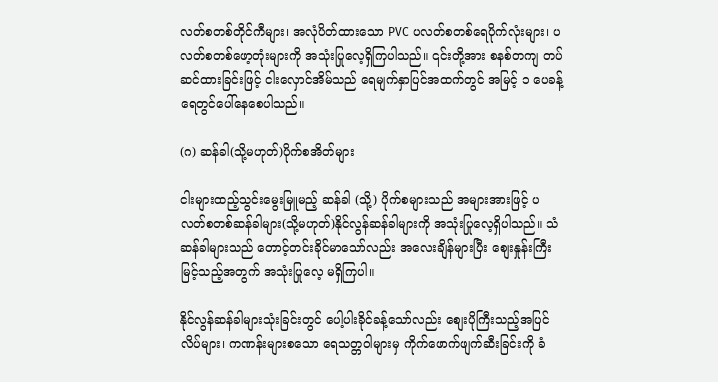လတ်စတစ်တိုင်ကီများ၊ အလုံပိတ်ထားသော PVC ပလတ်စတစ်ရေပိုက်လုံးများ၊ ပလတ်စတစ်ဖော့တုံးများကို အသုံးပြုလေ့ရှိကြပါသည်။ ၎င်းတို့အား စနစ်တကျ တပ်ဆင်ထားခြင်းဖြင့် ငါးလှောင်အိမ်သည် ရေမျက်နှာပြင်အထက်တွင် အမြင့် ၁ ပေခန့် ရေတွင်ပေါ်နေစေပါသည်။

(ဂ) ဆန်ခါ(သို့မဟုတ်)ပိုက်စအိတ်များ

ငါးများထည့်သွင်းမွေးမြူမည့် ဆန်ခါ (သို့) ပိုက်စများသည် အများအားဖြင့် ပလတ်စတစ်ဆန်ခါများ(သို့မဟုတ်)နိုင်လွန်ဆန်ခါများကို အသုံးပြုလေ့ရှိပါသည်။ သံဆန်ခါများသည် တောင့်တင်းခိုင်မာသော်လည်း အလေးချိန်များပြီး စျေးနှုန်းကြီးမြင့်သည့်အတွက် အသုံးပြုလေ့ မရှိကြပါ။

နိုင်လွန်ဆန်ခါများသုံးခြင်းတွင် ပေါ့ပါးခိုင်ခန့်သော်လည်း စျေးပိုကြီးသည့်အပြင် လိပ်များ၊ ကဏန်းများစသော ရေသတ္တဝါများမှ ကိုက်ဖောက်ဖျက်ဆီးခြင်းကို ခံ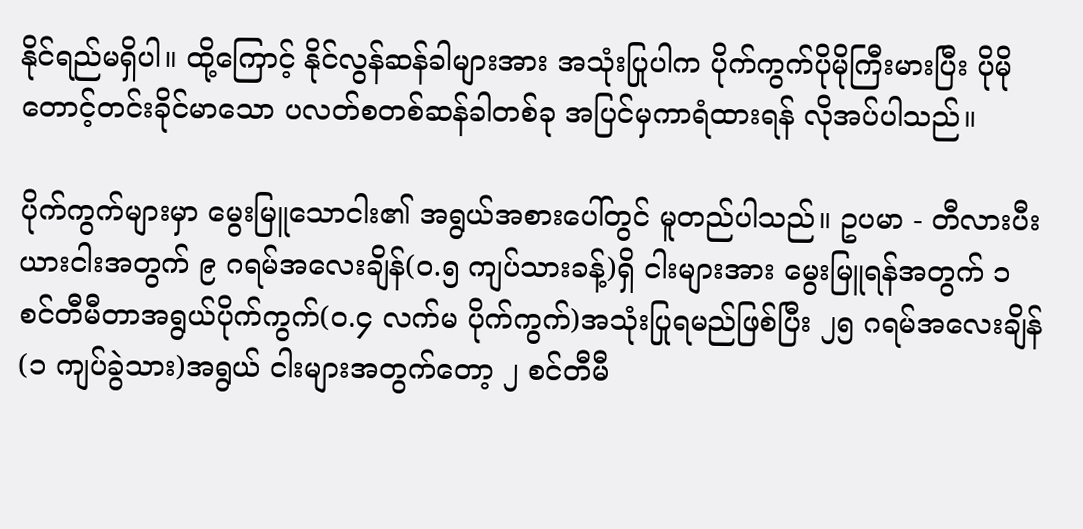နိုင်ရည်မရှိပါ။ ထို့ကြောင့် နိုင်လွန်ဆန်ခါများအား အသုံးပြုပါက ပိုက်ကွက်ပိုမိုကြီးမားပြီး ပိုမိုတောင့်တင်းခိုင်မာသော ပလတ်စတစ်ဆန်ခါတစ်ခု အပြင်မှကာရံထားရန် လိုအပ်ပါသည်။

ပိုက်ကွက်များမှာ မွေးမြူသောငါး၏ အရွယ်အစားပေါ်တွင် မူတည်ပါသည်။ ဥပမာ - တီလားပီးယားငါးအတွက် ၉ ဂရမ်အလေးချိန်(၀.၅ ကျပ်သားခန့်)ရှိ ငါးများအား မွေးမြူရန်အတွက် ၁ စင်တီမီတာအရွယ်ပိုက်ကွက်(၀.၄ လက်မ ပိုက်ကွက်)အသုံးပြုရမည်ဖြစ်ပြီး ၂၅ ဂရမ်အလေးချိန်(၁ ကျပ်ခွဲသား)အရွယ် ငါးများအတွက်တော့ ၂ စင်တီမီ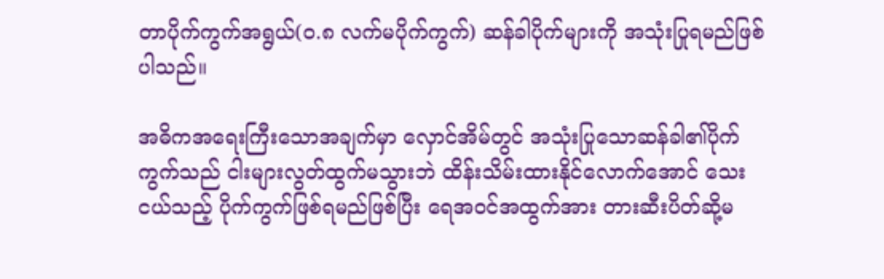တာပိုက်ကွက်အရွယ်(၀.၈ လက်မပိုက်ကွက်) ဆန်ခါပိုက်များကို အသုံးပြုရမည်ဖြစ်ပါသည်။

အဓိကအရေးကြီးသောအချက်မှာ လှောင်အိမ်တွင် အသုံးပြုသောဆန်ခါ၏ပိုက်ကွက်သည် ငါးများလွတ်ထွက်မသွားဘဲ ထိန်းသိမ်းထားနိုင်လောက်အောင် သေးငယ်သည့် ပိုက်ကွက်ဖြစ်ရမည်ဖြစ်ပြီး ရေအဝင်အထွက်အား တားဆီးပိတ်ဆို့မ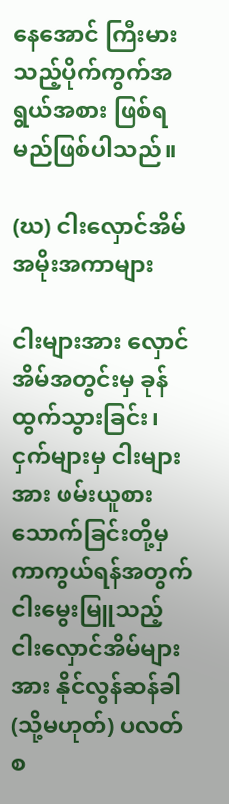နေအောင် ကြီးမားသည့်ပိုက်ကွက်အရွယ်အစား ဖြစ်ရမည်ဖြစ်ပါသည်။

(ဃ) ငါးလှောင်အိမ်အမိုးအကာများ

ငါးများအား လှောင်အိမ်အတွင်းမှ ခုန်ထွက်သွားခြင်း၊ ငှက်များမှ ငါးများအား ဖမ်းယူစားသောက်ခြင်းတို့မှ ကာကွယ်ရန်အတွက် ငါးမွေးမြူသည့် ငါးလှောင်အိမ်များအား နိုင်လွန်ဆန်ခါ(သို့မဟုတ်) ပလတ် စ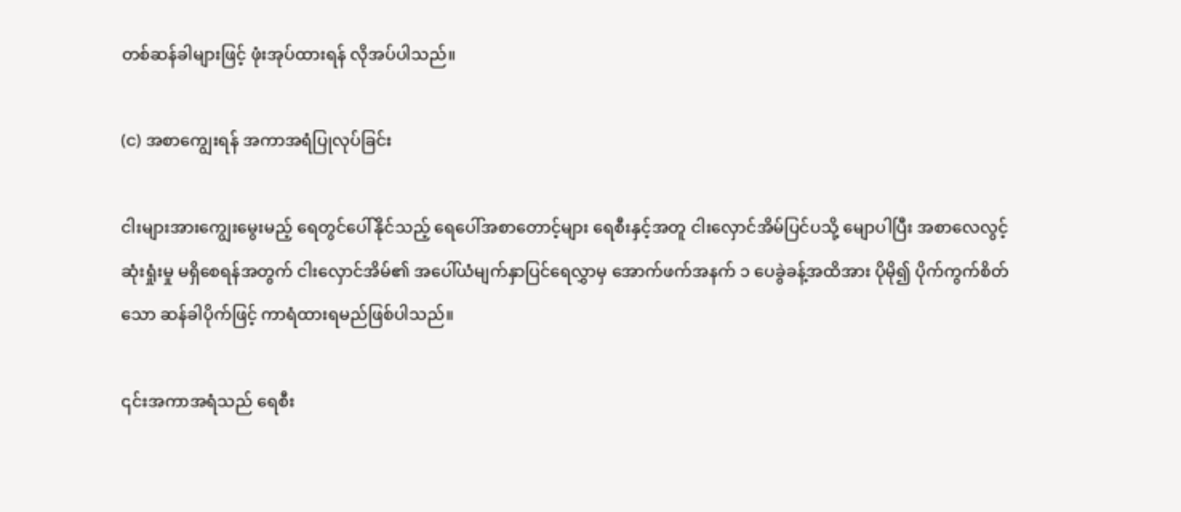တစ်ဆန်ခါများဖြင့် ဖုံးအုပ်ထားရန် လိုအပ်ပါသည်။

(င) အစာကျွေးရန် အကာအရံပြုလုပ်ခြင်း

ငါးများအားကျွေးမွေးမည့် ရေတွင်ပေါ်နိုင်သည့် ရေပေါ်အစာတောင့်များ ရေစီးနှင့်အတူ ငါးလှောင်အိမ်ပြင်ပသို့ မျောပါပြီး အစာလေလွင့်ဆုံးရှုံးမှု မရှိစေရန်အတွက် ငါးလှောင်အိမ်၏ အပေါ်ယံမျက်နှာပြင်ရေလွှာမှ အောက်ဖက်အနက် ၁ ပေခွဲခန့်အထိအား ပိုမို၍ ပိုက်ကွက်စိတ်သော ဆန်ခါပိုက်ဖြင့် ကာရံထားရမည်ဖြစ်ပါသည်။

၎င်းအကာအရံသည် ရေစီး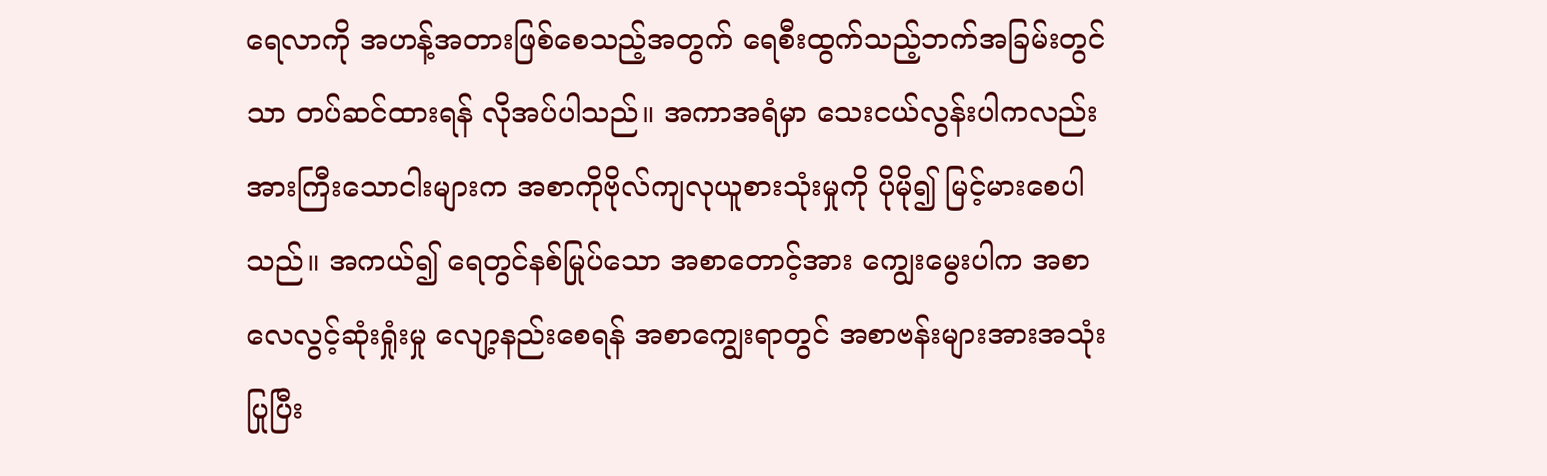ရေလာကို အဟန့်အတားဖြစ်စေသည့်အတွက် ရေစီးထွက်သည့်ဘက်အခြမ်းတွင်သာ တပ်ဆင်ထားရန် လိုအပ်ပါသည်။ အကာအရံမှာ သေးငယ်လွန်းပါကလည်း အားကြီးသောငါးများက အစာကိုဗိုလ်ကျလုယူစားသုံးမှုကို ပိုမို၍ မြင့်မားစေပါသည်။ အကယ်၍ ရေတွင်နစ်မြုပ်သော အစာတောင့်အား ကျွေးမွေးပါက အစာလေလွင့်ဆုံးရှုံးမှု လျော့နည်းစေရန် အစာကျွေးရာတွင် အစာဗန်းများအားအသုံးပြုပြီး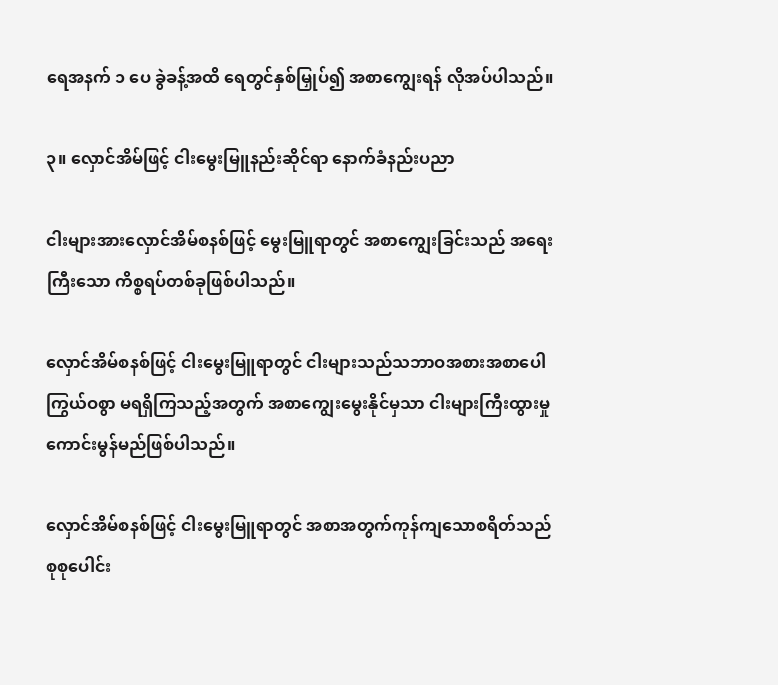ရေအနက် ၁ ပေ ခွဲခန့်အထိ ရေတွင်နှစ်မြှုပ်၍ အစာကျွေးရန် လိုအပ်ပါသည်။

၃။ လှောင်အိမ်ဖြင့် ငါးမွေးမြူနည်းဆိုင်ရာ နောက်ခံနည်းပညာ

ငါးများအားလှောင်အိမ်စနစ်ဖြင့် မွေးမြူရာတွင် အစာကျွေးခြင်းသည် အရေးကြီးသော ကိစ္စရပ်တစ်ခုဖြစ်ပါသည်။

လှောင်အိမ်စနစ်ဖြင့် ငါးမွေးမြူရာတွင် ငါးများသည်သဘာဝအစားအစာပေါကြွယ်ဝစွာ မရရှိကြသည့်အတွက် အစာကျွေးမွေးနိုင်မှသာ ငါးများကြီးထွားမှု ကောင်းမွန်မည်ဖြစ်ပါသည်။

လှောင်အိမ်စနစ်ဖြင့် ငါးမွေးမြူရာတွင် အစာအတွက်ကုန်ကျသောစရိတ်သည် စုစုပေါင်း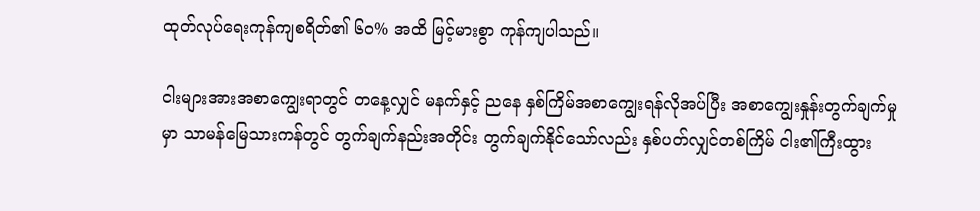ထုတ်လုပ်ရေးကုန်ကျစရိတ်၏ ၆၀% အထိ မြင့်မားစွာ ကုန်ကျပါသည်။

ငါးများအားအစာကျွေးရာတွင် တနေ့လျှင် မနက်နှင့် ညနေ နှစ်ကြိမ်အစာကျွေးရန်လိုအပ်ပြီး အစာကျွေးနှုန်းတွက်ချက်မှုမှာ သာမန်မြေသားကန်တွင် တွက်ချက်နည်းအတိုင်း တွက်ချက်နိုင်သော်လည်း နှစ်ပတ်လျှင်တစ်ကြိမ် ငါး၏ကြီးထွား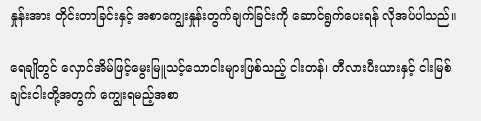နှုန်းအား တိုင်းတာခြင်းနှင့် အစာကျွေးနှုန်းတွက်ချက်ခြင်းကို ဆောင်ရွက်ပေးရန် လိုအပ်ပါသည်။

ရေချိုတွင် လှောင်အိမ်ဖြင့်မွေးမြူသင့်သောငါးများဖြစ်သည့် ငါးတန်၊ တီလားပီးယားနှင့် ငါးမြစ်ချင်းငါးတို့အတွက် ကျွေးရမည့်အစာ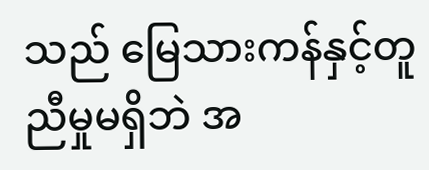သည် မြေသားကန်နှင့်တူညီမှုမရှိဘဲ အ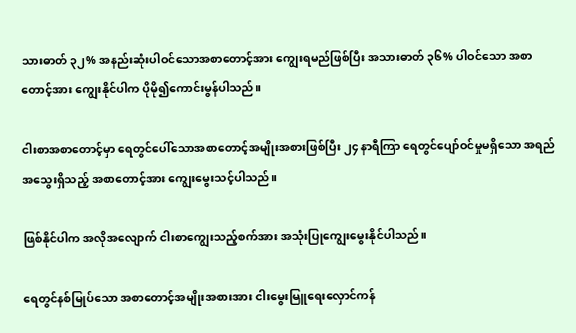သားဓာတ် ၃၂% အနည်းဆုံးပါဝင်သောအစာတောင့်အား ကျွေးရမည်ဖြစ်ပြီး အသားဓာတ် ၃၆% ပါဝင်သော အစာတောင့်အား ကျွေးနိုင်ပါက ပိုမို၍ကောင်းမွန်ပါသည်။

ငါးစာအစာတောင့်မှာ ရေတွင်ပေါ်သောအစာတောင့်အမျိုးအစားဖြစ်ပြီး ၂၄ နာရီကြာ ရေတွင်ပျော်ဝင်မှုမရှိသော အရည်အသွေးရှိသည့် အစာတောင့်အား ကျွေးမွေးသင့်ပါသည်။

ဖြစ်နိုင်ပါက အလိုအလျောက် ငါးစာကျွေးသည့်စက်အား အသုံးပြုကျွေးမွေးနိုင်ပါသည်။

ရေတွင်နစ်မြုပ်သော အစာတောင့်အမျိုးအစားအား ငါးမွေးမြူရေးလှောင်ကန်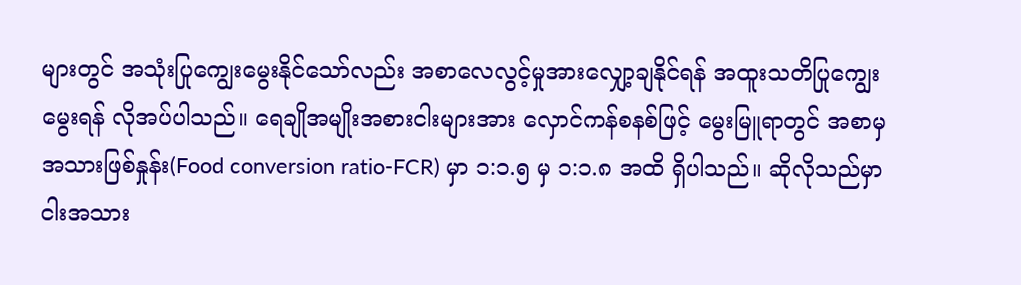များတွင် အသုံးပြုကျွေးမွေးနိုင်သော်လည်း အစာလေလွင့်မှုအားလျှော့ချနိုင်ရန် အထူးသတိပြုကျွေးမွေးရန် လိုအပ်ပါသည်။ ရေချိုအမျိုးအစားငါးများအား လှောင်ကန်စနစ်ဖြင့် မွေးမြူရာတွင် အစာမှအသားဖြစ်နှုန်း(Food conversion ratio-FCR) မှာ ၁:၁.၅ မှ ၁:၁.၈ အထိ ရှိပါသည်။ ဆိုလိုသည်မှာ ငါးအသား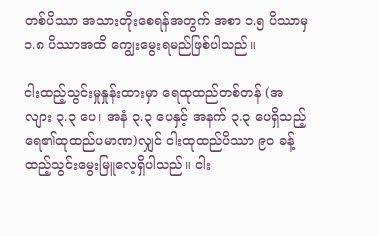တစ်ပိဿာ အသားတိုးစေရန်အတွက် အစာ ၁.၅ ပိဿာမှ ၁.၈ ပိဿာအထိ ကျွေးမွေးရမည်ဖြစ်ပါသည်။

ငါးထည့်သွင်းမှုနှုန်းထားမှာ ရေထုထည်တစ်တန် (အလျား ၃.၃ ပေ၊ အနံ ၃.၃ ပေနှင့် အနက် ၃.၃ ပေရှိသည့် ရေ၏ထုထည်ပမာဏ)လျှင် ငါးထုထည်ပိဿာ ၉၀ ခန့် ထည့်သွင်းမွေးမြူလေ့ရှိပါသည်။ ငါး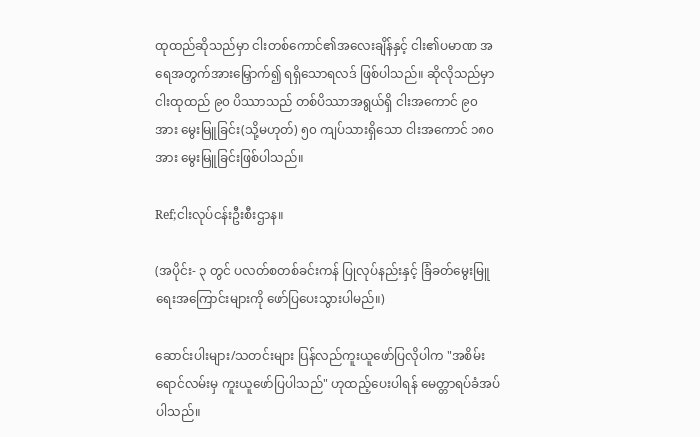ထုထည်ဆိုသည်မှာ ငါးတစ်ကောင်၏အလေးချိန်နှင့် ငါး၏ပမာဏ အရေအတွက်အားမြှောက်၍ ရရှိသောရလဒ် ဖြစ်ပါသည်။ ဆိုလိုသည်မှာ ငါးထုထည် ၉၀ ပိဿာသည် တစ်ပိဿာအရွယ်ရှိ ငါးအကောင် ၉၀ အား မွေးမြူခြင်း(သို့မဟုတ်) ၅၀ ကျပ်သားရှိသော ငါးအကောင် ၁၈၀ အား မွေးမြူခြင်းဖြစ်ပါသည်။

Ref;ငါးလုပ်ငန်းဦးစီးဌာန။

(အပိုင်း- ၃ တွင် ပလတ်စတစ်ခင်းကန် ပြုလုပ်နည်းနှင့် ခြံခတ်မွေးမြူရေးအကြောင်းများကို ဖော်ပြပေးသွားပါမည်။)

ဆောင်းပါးများ/သတင်းများ ပြန်လည်ကူးယူဖော်ပြလိုပါက "အစိမ်းရောင်လမ်းမှ ကူးယူဖော်ပြပါသည်" ဟုထည့်ပေးပါရန် မေတ္တာရပ်ခံအပ်ပါသည်။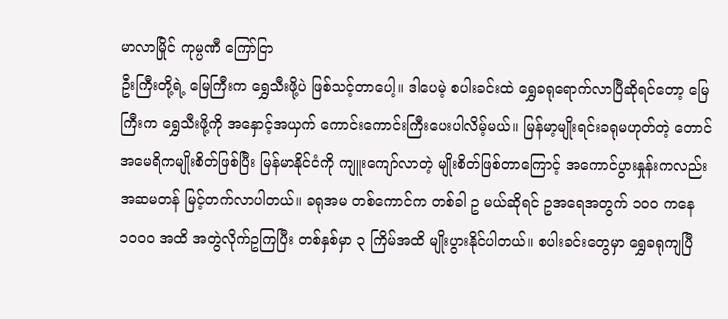မာလာမြိုင် ကုမ္ပဏီ ကြော်ငြာ
ဦးကြီးတို့ရဲ့ မြေကြီးက ရွှေသီးဖို့ပဲ ဖြစ်သင့်တာပေါ့။ ဒါပေမဲ့ စပါးခင်းထဲ ရွှေခရုရောက်လာပြီဆိုရင်တော့ မြေကြီးက ရွှေသီးဖို့ကို အနှောင့်အယှက် ကောင်းကောင်းကြီးပေးပါလိမ့်မယ်။ မြန်မာ့မျိုးရင်းခရုမဟုတ်တဲ့ တောင်အမေရိကမျိုးစိတ်ဖြစ်ပြီး မြန်မာနိုင်ငံကို ကျူးကျော်လာတဲ့ မျိုးစိတ်ဖြစ်တာကြောင့် အကောင်ပွားနှုန်းကလည်း အဆမတန် မြင့်တက်လာပါတယ်။ ခရုအမ တစ်ကောင်က တစ်ခါ ဥ မယ်ဆိုရင် ဥအရေအတွက် ၁၀၀ ကနေ ၁၀၀၀ အထိ အတွဲလိုက်ဥကြပြီး တစ်နှစ်မှာ ၃ ကြိမ်အထိ မျိုးပွားနိုင်ပါတယ်။ စပါးခင်းတွေမှာ ရွှေခရုကျပြီ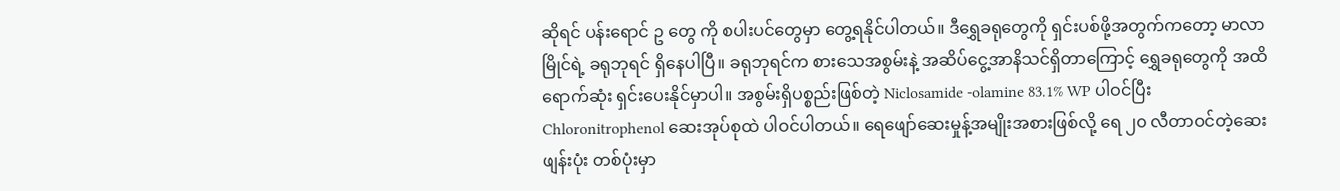ဆိုရင် ပန်းရောင် ဥ တွေ ကို စပါးပင်တွေမှာ တွေ့ရနိုင်ပါတယ်။ ဒီရွှေခရုတွေကို ရှင်းပစ်ဖို့အတွက်ကတော့ မာလာမြိုင်ရဲ့ ခရုဘုရင် ရှိနေပါပြီ။ ခရုဘုရင်က စားသေအစွမ်းနဲ့ အဆိပ်ငွေ့အာနိသင်ရှိတာကြောင့် ရွှေခရုတွေကို အထိရောက်ဆုံး ရှင်းပေးနိုင်မှာပါ။ အစွမ်းရှိပစ္စည်းဖြစ်တဲ့ Niclosamide -olamine 83.1% WP ပါဝင်ပြီး Chloronitrophenol ဆေးအုပ်စုထဲ ပါဝင်ပါတယ်။ ရေဖျော်ဆေးမှုန့်အမျိုးအစားဖြစ်လို့ ရေ ၂၀ လီတာဝင်တဲ့ဆေးဖျန်းပုံး တစ်ပုံးမှာ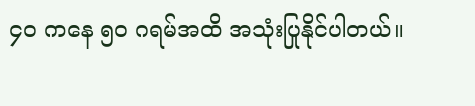၄၀ ကနေ ၅၀ ဂရမ်အထိ အသုံးပြုနိုင်ပါတယ်။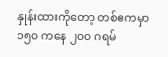နှုန်းထားကိုတော့ တစ်ဧကမှာ ၁၅၀ ကနေ ၂၀၀ ဂရမ်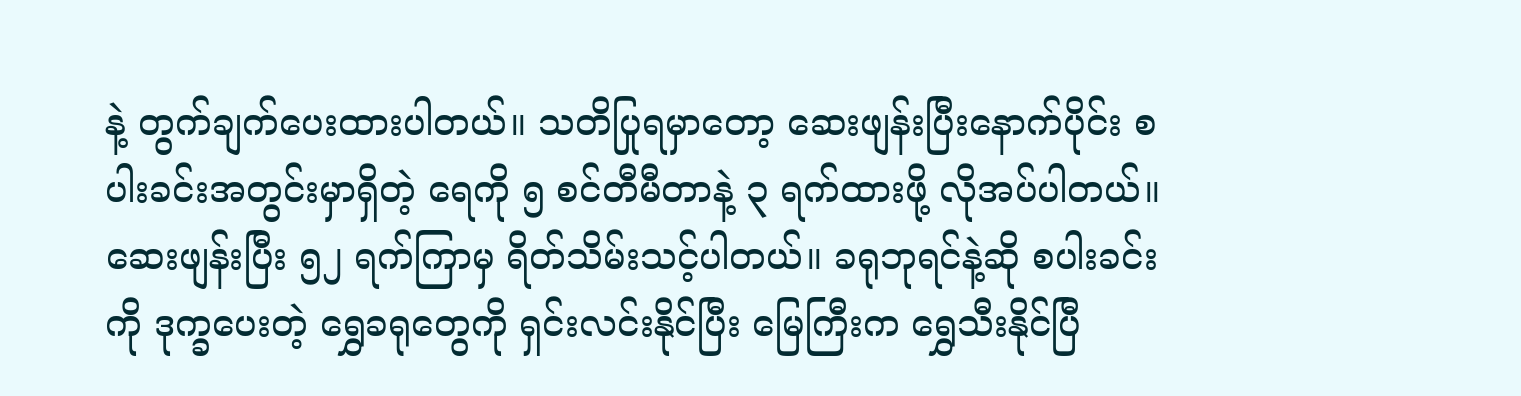နဲ့ တွက်ချက်ပေးထားပါတယ်။ သတိပြုရမှာတော့ ဆေးဖျန်းပြီးနောက်ပိုင်း စပါးခင်းအတွင်းမှာရှိတဲ့ ရေကို ၅ စင်တီမီတာနဲ့ ၃ ရက်ထားဖို့ လိုအပ်ပါတယ်။ ဆေးဖျန်းပြီး ၅၂ ရက်ကြာမှ ရိတ်သိမ်းသင့်ပါတယ်။ ခရုဘုရင်နဲ့ဆို စပါးခင်းကို ဒုက္ခပေးတဲ့ ရွှေခရုတွေကို ရှင်းလင်းနိုင်ပြီး မြေကြီးက ရွှေသီးနိုင်ပြီ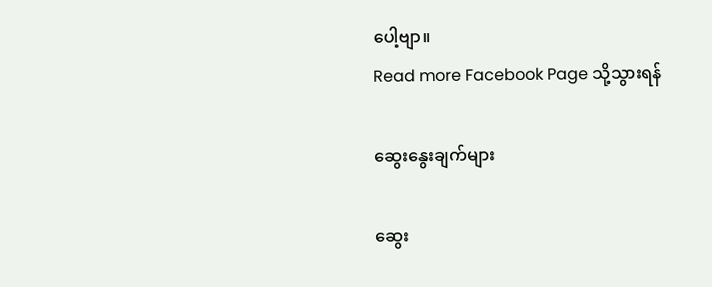ပေါ့ဗျာ။
Read more Facebook Page သို့သွားရန်

ဆွေးနွေးချက်များ

ဆွေး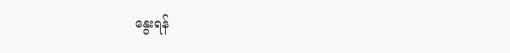နွေးရန်